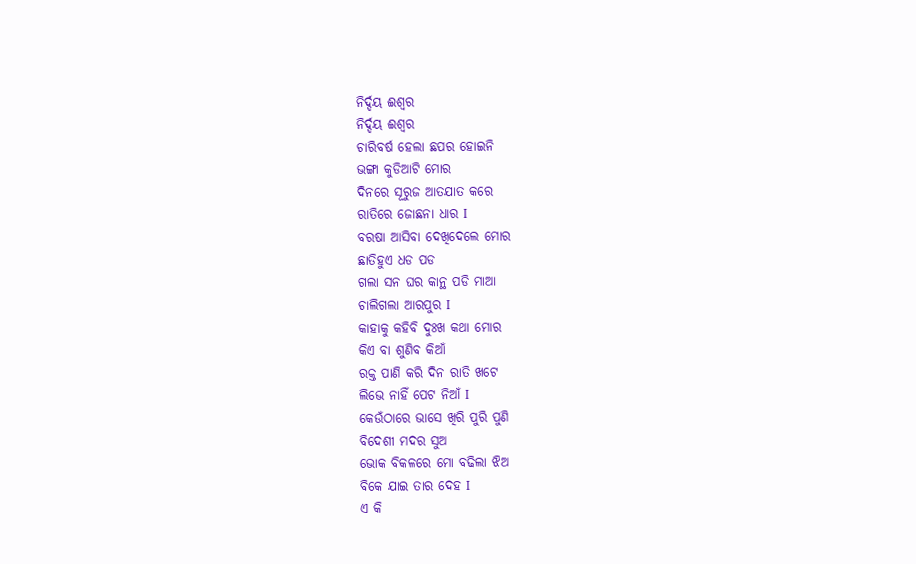ନିର୍ଦ୍ଦୟ ଈଶ୍ୱର
ନିର୍ଦ୍ଦୟ ଈଶ୍ୱର
ଚାରିବର୍ଷ ହେଲା ଛପର ହୋଇନି
ଭଙ୍ଗା କୁଡିଆଟି ମୋର
ଦିନରେ ସୂରୁଜ ଆତଯାତ କରେ
ରାତିରେ ଜୋଛନା ଧାର I
ବରଷା ଆସିବା ଦେଖିଦେଲେ ମୋର
ଛାତିହୁଏ ଧଡ ପଡ
ଗଲା ସନ ଘର କାନ୍ଥ ପଡି ମାଆ
ଚାଲିଗଲା ଆରପୁର I
କାହାକୁ କହିବି ଦୁଃଖ କଥା ମୋର
କିଏ ବା ଶୁଣିବ କିଆଁ
ରକ୍ତ ପାଣି କରି ଦିନ ରାତି ଖଟେ
ଲିଭେ ନାହିଁ ପେଟ ନିଆଁ I
କେଉଁଠାରେ ଭାସେ ଖିରି ପୁରି ପୁଣି
ବିଦେଶୀ ମଦର ସୁଅ
ଭୋକ ବିକଳରେ ମୋ ବଢିଲା ଝିଅ
ବିକେ ଯାଇ ତାର ଦେହ I
ଏ କି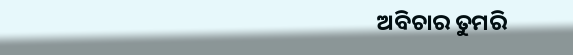ଅବିଚାର ତୁମରି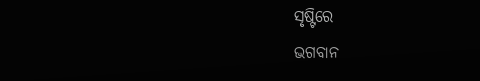ସୃଷ୍ଟିରେ
ଭଗବାନ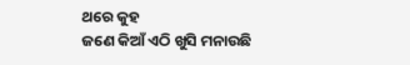ଥରେ କୁହ
ଜଣେ କିଆଁ ଏଠି ଖୁସି ମନାଉଛି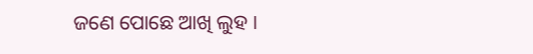ଜଣେ ପୋଛେ ଆଖି ଲୁହ I